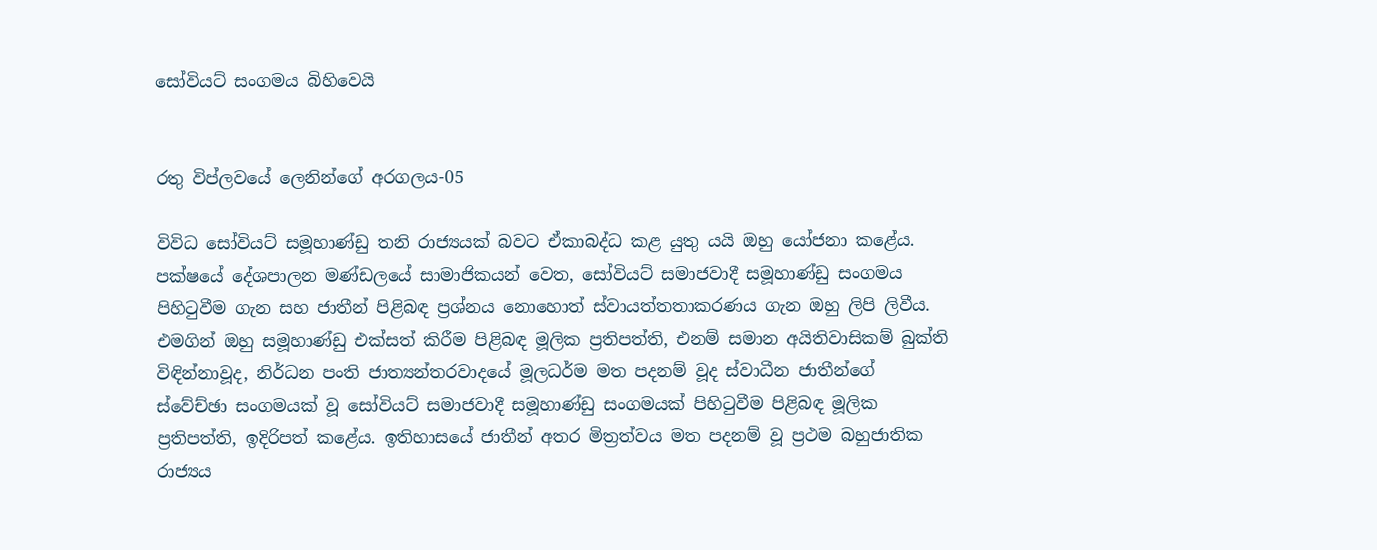සෝවියට් සංගමය බිහිවෙයි


රතු විප්ලවයේ ලෙනින්ගේ අරගලය-05

විවිධ සෝවියට් සමූහාණ්ඩු තනි රාජ්‍යයක් බවට ඒකාබද්ධ කළ යුතු යයි ඔහු යෝජනා කළේය. පක්ෂයේ දේශපාලන මණ්ඩලයේ සාමාජිකයන් වෙත, සෝවියට් සමාජවාදී සමූහාණ්ඩු සංගමය පිහිටුවීම ගැන සහ ජාතීන් පිළිබඳ ප්‍රශ්නය නොහොත් ස්වායත්තතාකරණය ගැන ඔහු ලිපි ලිවීය. එමගින් ඔහු සමූහාණ්ඩු එක්සත් කිරීම පිළිබඳ මූලික ප්‍රතිපත්ති, එනම් සමාන අයිතිවාසිකම් බුක්ති විඳින්නාවූද, නිර්ධන පංති ජාත්‍යන්තරවාදයේ මූලධර්ම මත පදනම් වූද ස්වාධීන ජාතීන්ගේ ස්වේච්ඡා සංගමයක් වූ සෝවියට් සමාජවාදී සමූහාණ්ඩු සංගමයක් පිහිටුවීම පිළිබඳ මූලික ප්‍රතිපත්ති, ඉදිරිපත් කළේය. ඉතිහාසයේ ජාතීන් අතර මිත්‍රත්වය මත පදනම් වූ ප්‍රථම බහුජාතික රාජ්‍යය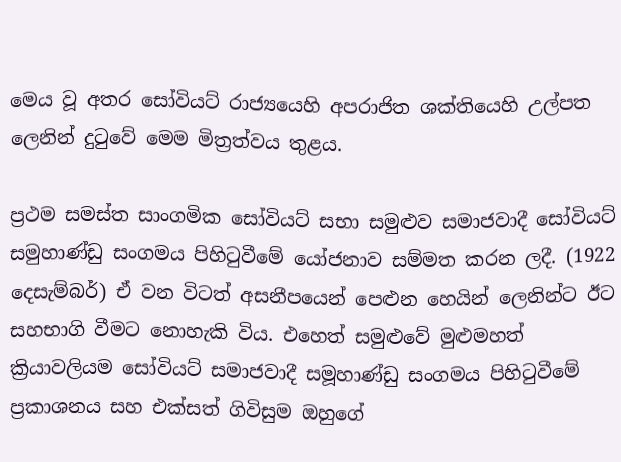මෙය වූ අතර සෝවියට් රාජ්‍යයෙහි අපරාජිත ශක්තියෙහි උල්පත ලෙනින් දුටුවේ මෙම මිත්‍රත්වය තුළය.

ප්‍රථම සමස්ත සාංගමික සෝවියට් සභා සමුළුව සමාජවාදී සෝවියට් සමුහාණ්ඩු සංගමය පිහිටුවීමේ යෝජනාව සම්මත කරන ලදී. (1922 දෙසැම්බර්) ඒ වන විටත් අසනීපයෙන් පෙළුන හෙයින් ලෙනින්ට ඊට සහභාගි වීමට නොහැකි විය. එහෙත් සමුළුවේ මුළුමහත් ක්‍රියාවලියම සෝවියට් සමාජවාදී සමූහාණ්ඩු සංගමය පිහිටුවීමේ ප්‍රකාශනය සහ එක්සත් ගිවිසුම ඔහුගේ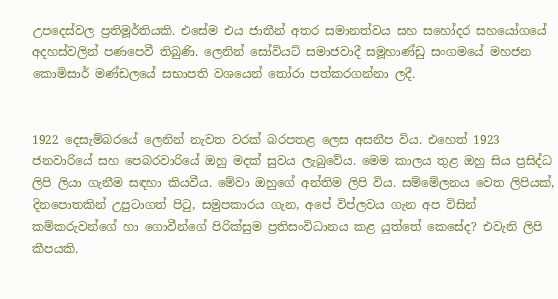උපදෙස්වල ප්‍රතිමූර්තියකි. එසේම එය ජාතීන් අතර සමානත්වය සහ සහෝදර සහයෝගයේ අදහස්වලින් පණපෙවී තිබුණි. ලෙනින් සෝවියට් සමාජවාදී සමූහාණ්ඩු සංගමයේ මහජන කොමිසාර් මණ්ඩලයේ සභාපති වශයෙන් තෝරා පත්කරගන්නා ලදී.


1922 දෙසැම්බරයේ ලෙනින් නැවත වරක් බරපතළ ලෙස අසනීප විය. එහෙත් 1923 ජනවාරියේ සහ පෙබරවාරියේ ඔහු මදක් සුවය ලැබුවේය. මෙම කාලය තුළ ඔහු සිය ප්‍රසිද්ධ ලිපි ලියා ගැනීම සඳහා කියවීය. මේවා ඔහුගේ අන්තිම ලිපි විය. සම්මේලනය වෙත ලිපියක්, දිනපොතකින් උපුටාගත් පිටු, සමුපකාරය ගැන, අපේ විප්ලවය ගැන අප විසින් කම්කරුවන්ගේ හා ගොවීන්ගේ පිරික්සුම ප්‍රතිසංවිධානය කළ යුත්තේ කෙසේද? එවැනි ලිපි කීපයකි.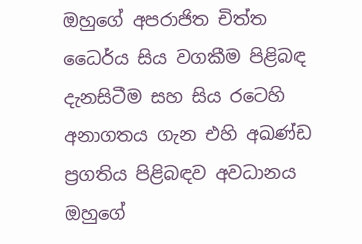ඔහුගේ අපරාජිත චිත්ත ධෛර්ය සිය වගකීම පිළිබඳ දැනසිටීම සහ සිය රටෙහි අනාගතය ගැන එහි අඛණ්ඩ ප්‍රගතිය පිළිබඳව අවධානය ඔහුගේ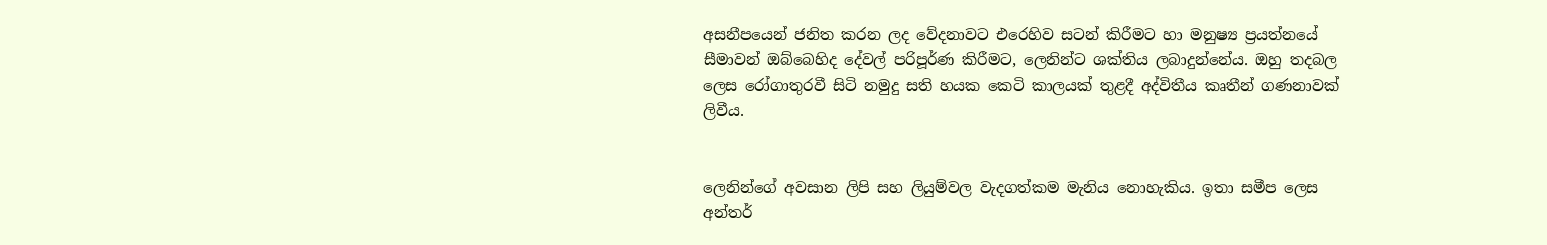අසනීපයෙන් ජනිත කරන ලද වේදනාවට එරෙහිව සටන් කිරීමට හා මනුෂ්‍ය ප්‍රයත්නයේ සීමාවන් ඔබ්බෙහිද දේවල් පරිපූර්ණ කිරීමට, ලෙනින්ට ශක්තිය ලබාදුන්නේය. ඔහු තදබල ලෙස රෝගාතුරවී සිටි නමුදු සති හයක කෙටි කාලයක් තුළදී අද්විතීය කෘතීන් ගණනාවක් ලිවීය.


ලෙනින්ගේ අවසාන ලිපි සහ ලියුම්වල වැදගත්කම මැනිය නොහැකිය. ඉතා සමීප ලෙස අන්තර්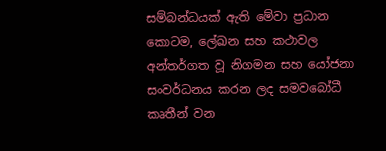සම්බන්ධයක් ඇති මේවා ප්‍රධාන කොටම, ලේඛන සහ කථාවල අන්තර්ගත වූ නිගමන සහ යෝජනා සංවර්ධනය කරන ලද සමවබෝධී කෘතීන් වන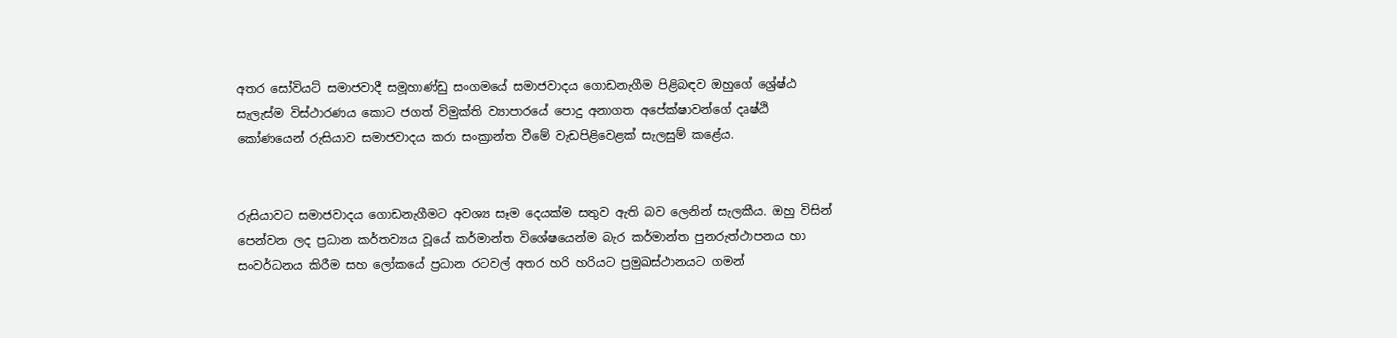අතර සෝවියට් සමාජවාදී සමූහාණ්ඩු සංගමයේ සමාජවාදය ගොඩනැගීම පිළිබඳව ඔහුගේ ශ්‍රේෂ්ඨ සැලැස්ම විස්ථාරණය කොට ජගත් විමුක්ති ව්‍යාපාරයේ පොදු අනාගත අපේක්ෂාවන්ගේ දෘෂ්ඨි කෝණයෙන් රුසියාව සමාජවාදය කරා සංක්‍රාන්ත වීමේ වැඩපිළිවෙළක් සැලසුම් කළේය.


රුසියාවට සමාජවාදය ගොඩනැගීමට අවශ්‍ය සෑම දෙයක්ම සතුව ඇති බව ලෙනින් සැලකීය. ඔහු විසින් පෙන්වන ලද ප්‍රධාන කර්තව්‍යය වූයේ කර්මාන්ත විශේෂයෙන්ම බැර කර්මාන්ත පුනරුත්ථාපනය හා සංවර්ධනය කිරීම සහ ලෝකයේ ප්‍රධාන රටවල් අතර හරි හරියට ප්‍රමුඛස්ථානයට ගමන්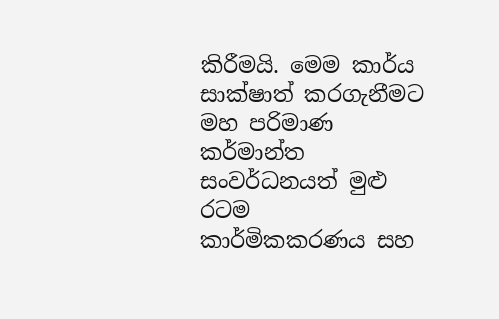කිරීමයි. මෙම කාර්ය සාක්ෂාත් කරගැනීමට මහ පරිමාණ කර්මාන්ත සංවර්ධනයත් මුළු රටම කාර්මිකකරණය සහ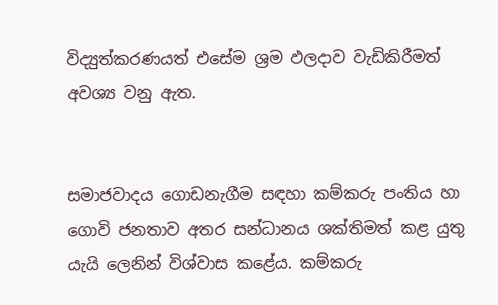විද්‍යුත්කරණයත් එසේම ශ්‍රම ඵලදාව වැඩිකිරීමත් අවශ්‍ය වනු ඇත.


සමාජවාදය ගොඩනැගීම සඳහා කම්කරු පංතිය හා ගොවි ජනතාව අතර සන්ධානය ශක්තිමත් කළ යුතු යැයි ලෙනින් විශ්වාස කළේය. කම්කරු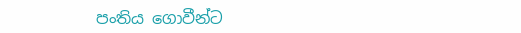පංතිය ගොවීන්ට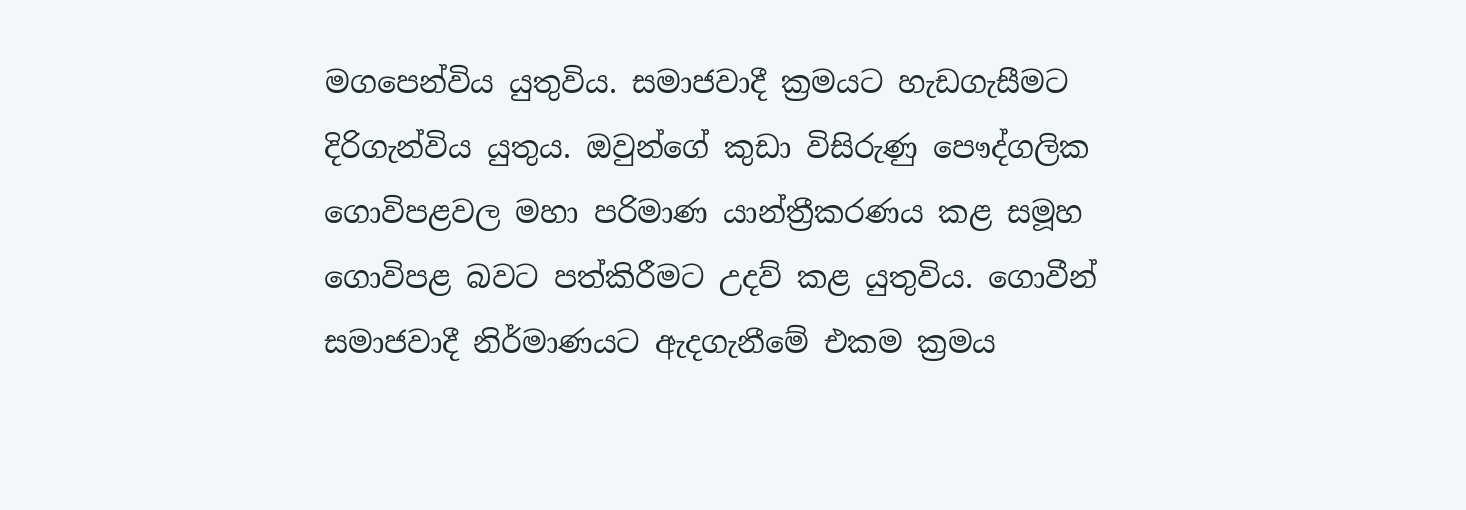මගපෙන්විය යුතුවිය. සමාජවාදී ක්‍රමයට හැඩගැසීමට දිරිගැන්විය යුතුය. ඔවුන්ගේ කුඩා විසිරුණු පෞද්ගලික ගොවිපළවල මහා පරිමාණ යාන්ත්‍රීකරණය කළ සමූහ ගොවිපළ බවට පත්කිරීමට උදව් කළ යුතුවිය. ගොවීන් සමාජවාදී නිර්මාණයට ඇදගැනීමේ එකම ක්‍රමය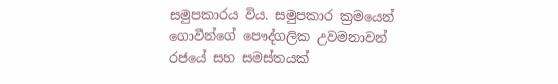සමුපකාරය විය. සමුපකාර ක්‍රමයෙන් ගොවීන්ගේ පෞද්ගලික උවමනාවන් රජයේ සහ සමස්තයක්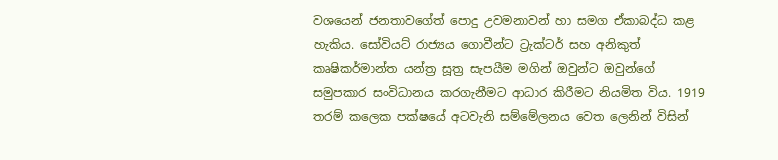වශයෙන් ජනතාවගේත් පොදු උවමනාවන් හා සමග ඒකාබද්ධ කළ හැකිය. සෝවියට් රාජ්‍යය ගොවීන්ට ට්‍රැක්ටර් සහ අනිකුත් කෘෂිකර්මාන්ත යන්ත්‍ර සූත්‍ර සැපයීම මගින් ඔවුන්ට ඔවුන්ගේ සමුපකාර සංවිධානය කරගැනීමට ආධාර කිරීමට නියමිත විය. 1919 තරම් කලෙක පක්ෂයේ අටවැනි සම්මේලනය වෙත ලෙනින් විසින්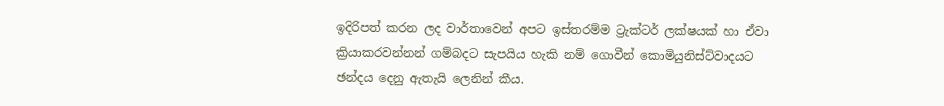ඉදිරිපත් කරන ලද වාර්තාවෙන් අපට ඉස්තරම්ම ට්‍රැක්ටර් ලක්ෂයක් හා ඒවා ක්‍රියාකරවන්නන් ගම්බදට සැපයිය හැකි නම් ගොවීන් කොමියුනිස්ට්වාදයට ඡන්දය දෙනු ඇතැයි ලෙනින් කීය.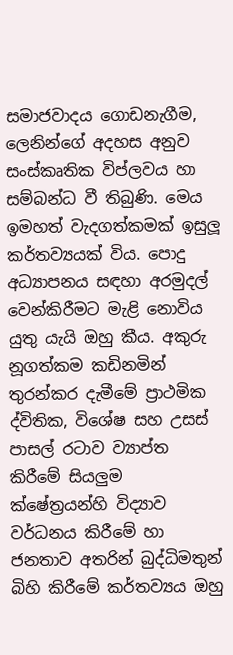සමාජවාදය ගොඩනැගීම, ලෙනින්ගේ අදහස අනුව සංස්කෘතික විප්ලවය හා සම්බන්ධ වී තිබුණි. මෙය ඉමහත් වැදගත්කමක් ඉසුලූ කර්තව්‍යයක් විය. පොදු අධ්‍යාපනය සඳහා අරමුදල් වෙන්කිරීමට මැළි නොවිය යුතු යැයි ඔහු කීය. අකුරු නූගත්කම කඩිනමින් තුරන්කර දැමීමේ ප්‍රාථමික ද්විතික, විශේෂ සහ උසස් පාසල් රටාව ව්‍යාප්ත කිරීමේ සියලුම ක්ෂේත්‍රයන්හි විද්‍යාව වර්ධනය කිරීමේ හා ජනතාව අතරින් බුද්ධිමතුන් බිහි කිරීමේ කර්තව්‍යය ඔහු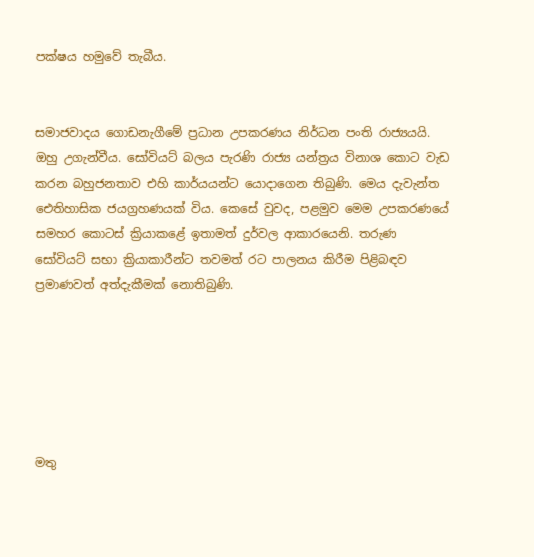පක්ෂය හමුවේ තැබීය.


සමාජවාදය ගොඩනැගීමේ ප්‍රධාන උපකරණය නිර්ධන පංති රාජ්‍යයයි. ඔහු උගැන්වීය. සෝවියට් බලය පැරණි රාජ්‍ය යන්ත්‍රය විනාශ කොට වැඩ කරන බහුජනතාව එහි කාර්යයන්ට යොදාගෙන තිබුණි. මෙය දැවැන්ත ඓතිහාසික ජයග්‍රහණයක් විය. කෙසේ වුවද, පළමුව මෙම උපකරණයේ සමහර කොටස් ක්‍රියාකළේ ඉතාමත් දුර්වල ආකාරයෙනි. තරුණ සෝවියට් සභා ක්‍රියාකාරීන්ට තවමත් රට පාලනය කිරීම පිළිබඳව ප්‍රමාණවත් අත්දැකීමක් නොතිබුණි.






මතු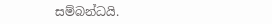සම්බන්ධයි.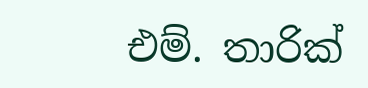එම්. තාරික්